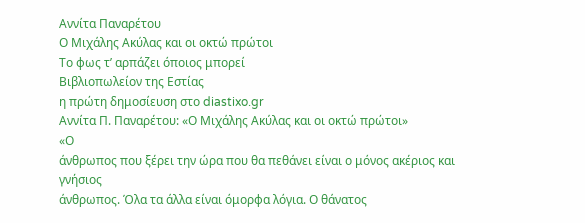Αννίτα Παναρέτου
Ο Μιχάλης Ακύλας και οι οκτώ πρώτοι
Το φως τ’ αρπάζει όποιος μπορεί
Βιβλιοπωλείον της Εστίας
η πρώτη δημοσίευση στο diastixo.gr
Αννίτα Π. Παναρέτου: «Ο Μιχάλης Ακύλας και οι οκτώ πρώτοι»
«Ο
άνθρωπος που ξέρει την ώρα που θα πεθάνει είναι ο μόνος ακέριος και γνήσιος
άνθρωπος. Όλα τα άλλα είναι όμορφα λόγια. Ο θάνατος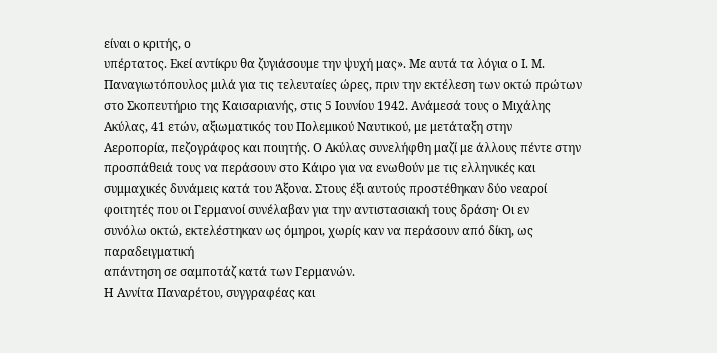είναι ο κριτής, ο
υπέρτατος. Εκεί αντίκρυ θα ζυγιάσουμε την ψυχή μας». Με αυτά τα λόγια ο Ι. Μ.
Παναγιωτόπουλος μιλά για τις τελευταίες ώρες, πριν την εκτέλεση των οκτώ πρώτων
στο Σκοπευτήριο της Καισαριανής, στις 5 Ιουνίου 1942. Ανάμεσά τους ο Μιχάλης
Ακύλας, 41 ετών, αξιωματικός του Πολεμικού Ναυτικού, με μετάταξη στην
Αεροπορία, πεζογράφος και ποιητής. Ο Ακύλας συνελήφθη μαζί με άλλους πέντε στην
προσπάθειά τους να περάσουν στο Κάιρο για να ενωθούν με τις ελληνικές και
συμμαχικές δυνάμεις κατά του Άξονα. Στους έξι αυτούς προστέθηκαν δύο νεαροί
φοιτητές που οι Γερμανοί συνέλαβαν για την αντιστασιακή τους δράση· Οι εν
συνόλω οκτώ, εκτελέστηκαν ως όμηροι, χωρίς καν να περάσουν από δίκη, ως παραδειγματική
απάντηση σε σαμποτάζ κατά των Γερμανών.
Η Αννίτα Παναρέτου, συγγραφέας και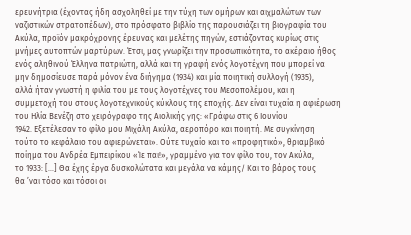ερευνήτρια (έχοντας ήδη ασχοληθεί με την τύχη των ομήρων και αιχμαλώτων των
ναζιστικών στρατοπέδων), στο πρόσφατο βιβλίο της παρουσιάζει τη βιογραφία του
Ακύλα, προϊόν μακρόχρονης έρευνας και μελέτης πηγών, εστιάζοντας κυρίως στις
μνήμες αυτοπτών μαρτύρων. Έτσι, μας γνωρίζει την προσωπικότητα, το ακέραιο ήθος
ενός αληθινού Έλληνα πατριώτη, αλλά και τη γραφή ενός λογοτέχνη που μπορεί να
μην δημοσίευσε παρά μόνον ένα διήγημα (1934) και μία ποιητική συλλογή (1935),
αλλά ήταν γνωστή η φιλία του με τους λογοτέχνες του Μεσοπολέμου, και η
συμμετοχή του στους λογοτεχνικούς κύκλους της εποχής. Δεν είναι τυχαία η αφιέρωση
του Ηλία Βενέζη στο χειρόγραφο της Αιολικής γης: «Γράφω στις 6 Ιουνίου
1942. Εξετέλεσαν το φίλο μου Μιχάλη Ακύλα, αεροπόρο και ποιητή. Με συγκίνηση
τούτο το κεφάλαιο του αφιερώνεται». Ούτε τυχαίο και το «προφητικό», θριαμβικό
ποίημα του Ανδρέα Εμπειρίκου «Ίε παι!», γραμμένο για τον φίλο του, τον Ακύλα,
το 1933: […] Θα έχης έργα δυσκολώτατα και μεγάλα να κάμης/ Και το βάρος τους
θα ’ναι τόσο και τόσοι οι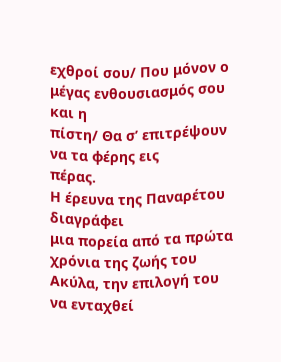εχθροί σου/ Που μόνον ο μέγας ενθουσιασμός σου και η
πίστη/ Θα σ’ επιτρέψουν να τα φέρης εις
πέρας.
Η έρευνα της Παναρέτου διαγράφει
μια πορεία από τα πρώτα χρόνια της ζωής του Ακύλα, την επιλογή του να ενταχθεί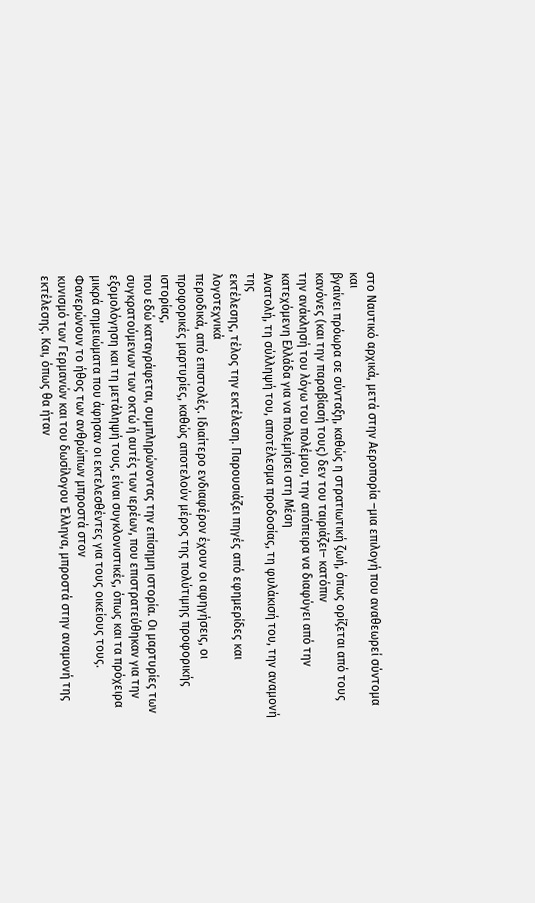στο Ναυτικό αρχικά, μετά στην Αεροπορία –μια επιλογή που αναθεωρεί σύντομα και
βγαίνει πρόωρα σε σύνταξη, καθώς η στρατιωτική ζωή, όπως ορίζεται από τους κανόνες (και την παραβίασή τους) δεν του ταιριάζει– κατόπιν
την ανάκλησή του λόγω του πολέμου, την απόπειρα να διαφύγει από την κατεχόμενη Ελλάδα για να πολεμήσει στη Μέση
Ανατολή, τη σύλληψή του, αποτέλεσμα προδοσίας, τη φυλάκισή του, την αναμονή της
εκτέλεσης, τέλος την εκτέλεση. Παρουσιάζει πηγές από εφημερίδες και λογοτεχνικά
περιοδικά, από επιστολές. Ιδιαίτερο ενδιαφέρον έχουν οι αφηγήσεις, οι
προφορικές μαρτυρίες, καθώς αποτελούν μέρος της πολύτιμης προφορικής ιστορίας,
που εδώ καταγράφεται, συμπληρώνοντας την επίσημη ιστορία. Οι μαρτυρίες των
συγκρατούμενων των οκτώ ή αυτές των ιερέων, που επιστρατεύθηκαν για την
εξομολόγηση και τη μετάληψή τους, είναι συγκλονιστικές, όπως και τα πρόχειρα
μικρά σημειώματα που άφησαν οι εκτελεσθέντες για τους οικείους τους. Φανερώνουν το ήθος των ανθρώπων μπροστά στον
κυνισμό των Γερμανών και του δωσίλογου Έλληνα, μπροστά στην αναμονή της
εκτέλεσης. Και, όπως θα ήταν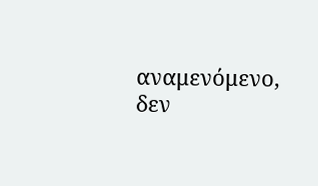αναμενόμενο, δεν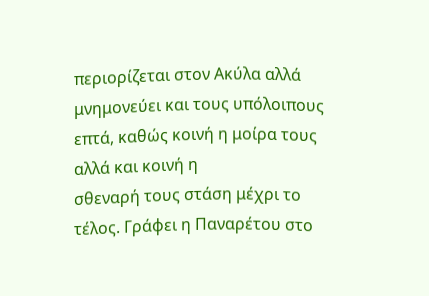περιορίζεται στον Ακύλα αλλά
μνημονεύει και τους υπόλοιπους επτά, καθώς κοινή η μοίρα τους αλλά και κοινή η
σθεναρή τους στάση μέχρι το τέλος. Γράφει η Παναρέτου στο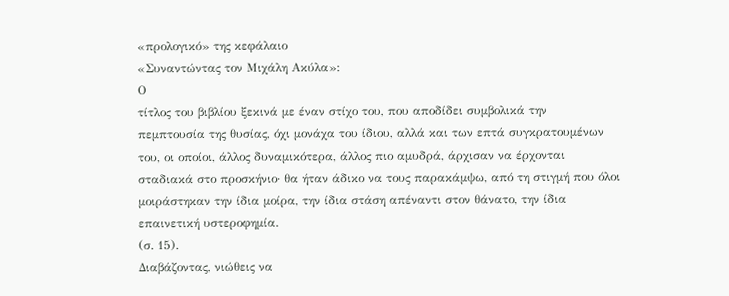«προλογικό» της κεφάλαιο
«Συναντώντας τον Μιχάλη Ακύλα»:
Ο
τίτλος του βιβλίου ξεκινά με έναν στίχο του, που αποδίδει συμβολικά την
πεμπτουσία της θυσίας, όχι μονάχα του ίδιου, αλλά και των επτά συγκρατουμένων
του, οι οποίοι, άλλος δυναμικότερα, άλλος πιο αμυδρά, άρχισαν να έρχονται
σταδιακά στο προσκήνιο· θα ήταν άδικο να τους παρακάμψω, από τη στιγμή που όλοι
μοιράστηκαν την ίδια μοίρα, την ίδια στάση απέναντι στον θάνατο, την ίδια
επαινετική υστεροφημία.
(σ. 15).
Διαβάζοντας, νιώθεις να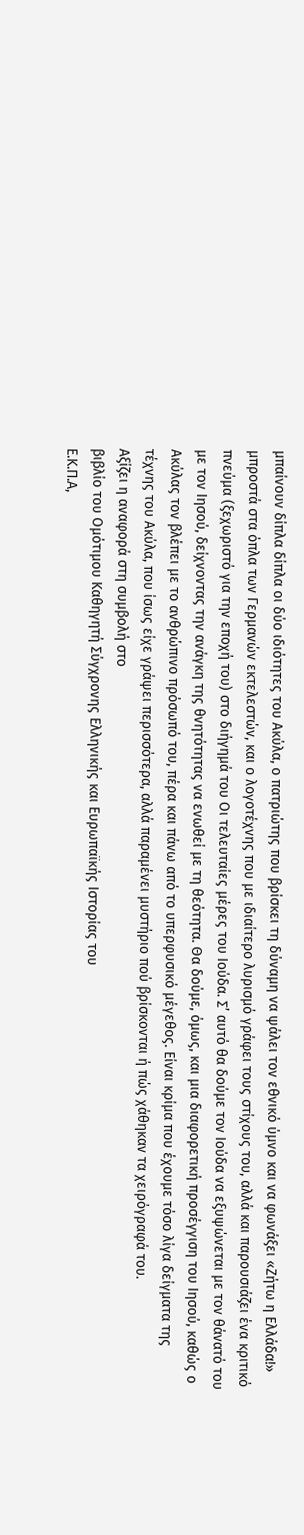μπαίνουν δίπλα δίπλα οι δύο ιδιότητες του Ακύλα, ο πατριώτης που βρίσκει τη δύναμη να ψάλει τον εθνικό ύμνο και να φωνάξει «Ζήτω η Ελλάδα!» μπροστά στα όπλα των Γερμανών εκτελεστών, και ο λογοτέχνης που με ιδιαίτερο λυρισμό γράφει τους στίχους του, αλλά και παρουσιάζει ένα κριτικό πνεύμα (ξεχωριστό για την εποχή του) στο διήγημά του Οι τελευταίες μέρες του Ιούδα. Σ’ αυτό θα δούμε τον Ιούδα να εξυψώνεται με τον θάνατό του με τον Ιησού, δείχνοντας την ανάγκη της θνητότητας να ενωθεί με τη θεότητα. Θα δούμε, όμως, και μια διαφορετική προσέγγιση του Ιησού, καθώς ο Ακύλας τον βλέπει με το ανθρώπινο πρόσωπό του, πέρα και πάνω από το υπερφυσικό μέγεθος. Είναι κρίμα που έχουμε τόσο λίγα δείγματα της τέχνης του Ακύλα, που ίσως είχε γράψει περισσότερα, αλλά παραμένει μυστήριο πού βρίσκονται ή πώς χάθηκαν τα χειρόγραφά του.
Αξίζει η αναφορά στη συμβολή στο
βιβλίο του Ομότιμου Καθηγητή Σύγχρονης Ελληνικής και Ευρωπαϊκής Ιστορίας του
Ε.Κ.Π.Α,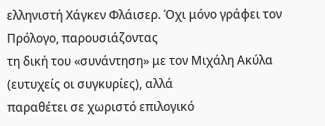ελληνιστή Χάγκεν Φλάισερ. Όχι μόνο γράφει τον Πρόλογο, παρουσιάζοντας
τη δική του «συνάντηση» με τον Μιχάλη Ακύλα (ευτυχείς οι συγκυρίες), αλλά
παραθέτει σε χωριστό επιλογικό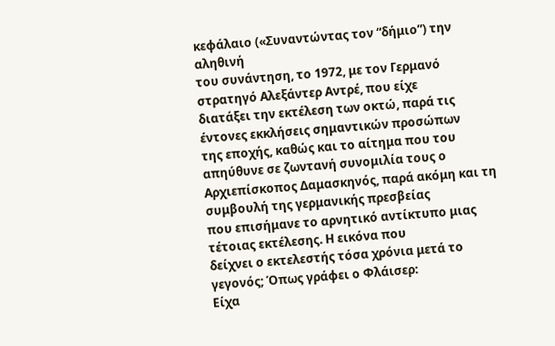κεφάλαιο («Συναντώντας τον “δήμιο”) την αληθινή
του συνάντηση, το 1972, με τον Γερμανό στρατηγό Αλεξάντερ Αντρέ, που είχε
διατάξει την εκτέλεση των οκτώ, παρά τις έντονες εκκλήσεις σημαντικών προσώπων
της εποχής, καθώς και το αίτημα που του απηύθυνε σε ζωντανή συνομιλία τους ο
Αρχιεπίσκοπος Δαμασκηνός, παρά ακόμη και τη συμβουλή της γερμανικής πρεσβείας
που επισήμανε το αρνητικό αντίκτυπο μιας τέτοιας εκτέλεσης. Η εικόνα που
δείχνει ο εκτελεστής τόσα χρόνια μετά το γεγονός; Όπως γράφει ο Φλάισερ:
Είχα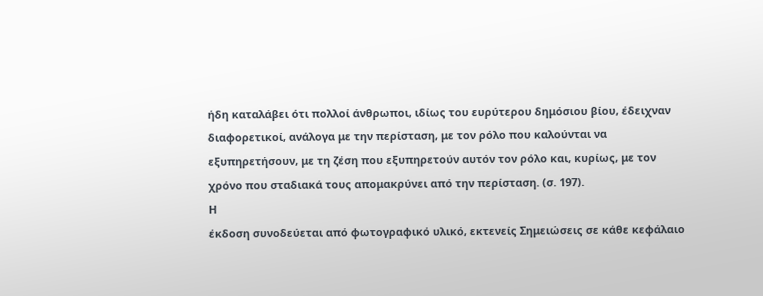ήδη καταλάβει ότι πολλοί άνθρωποι, ιδίως του ευρύτερου δημόσιου βίου, έδειχναν
διαφορετικοί, ανάλογα με την περίσταση, με τον ρόλο που καλούνται να
εξυπηρετήσουν, με τη ζέση που εξυπηρετούν αυτόν τον ρόλο και, κυρίως, με τον
χρόνο που σταδιακά τους απομακρύνει από την περίσταση. (σ. 197).
Η
έκδοση συνοδεύεται από φωτογραφικό υλικό, εκτενείς Σημειώσεις σε κάθε κεφάλαιο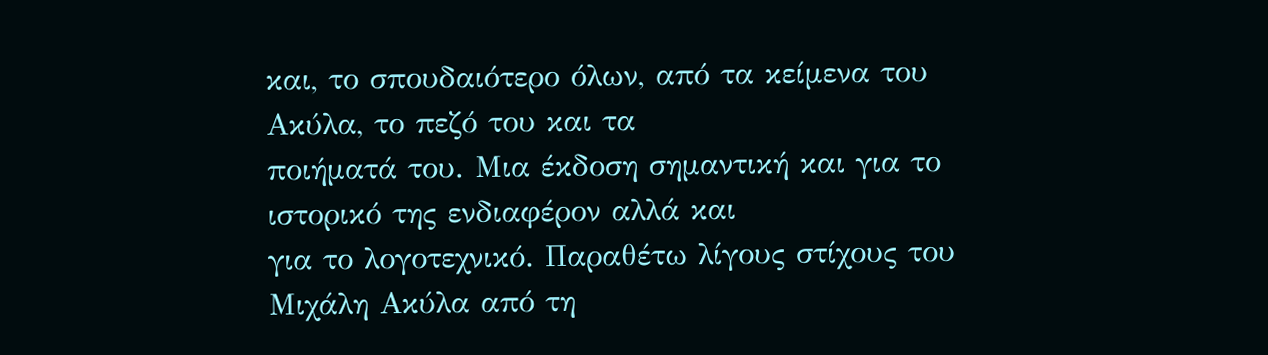και, το σπουδαιότερο όλων, από τα κείμενα του Ακύλα, το πεζό του και τα
ποιήματά του. Μια έκδοση σημαντική και για το ιστορικό της ενδιαφέρον αλλά και
για το λογοτεχνικό. Παραθέτω λίγους στίχους του Μιχάλη Ακύλα από τη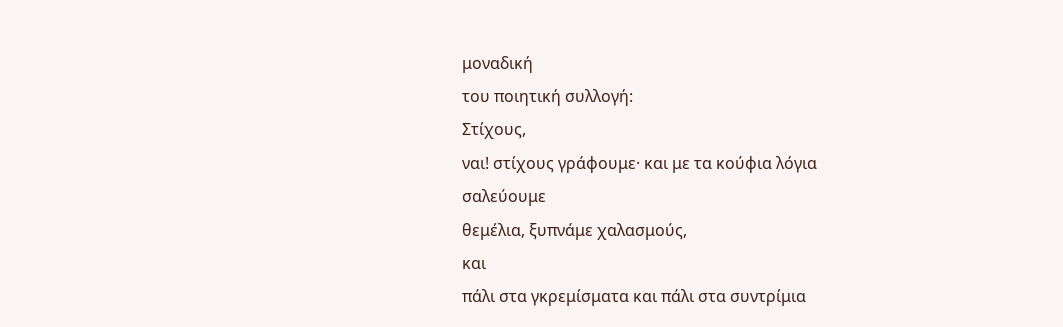μοναδική
του ποιητική συλλογή:
Στίχους,
ναι! στίχους γράφουμε· και με τα κούφια λόγια
σαλεύουμε
θεμέλια, ξυπνάμε χαλασμούς,
και
πάλι στα γκρεμίσματα και πάλι στα συντρίμια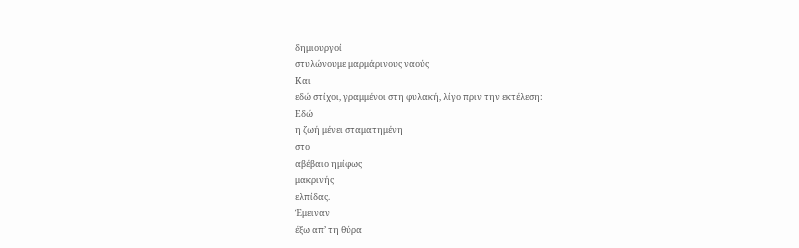δημιουργοί
στυλώνουμε μαρμάρινους ναούς
Και
εδώ στίχοι, γραμμένοι στη φυλακή, λίγο πριν την εκτέλεση:
Εδώ
η ζωή μένει σταματημένη
στο
αβέβαιο ημίφως
μακρινής
ελπίδας.
Έμειναν
έξω απ’ τη θύρα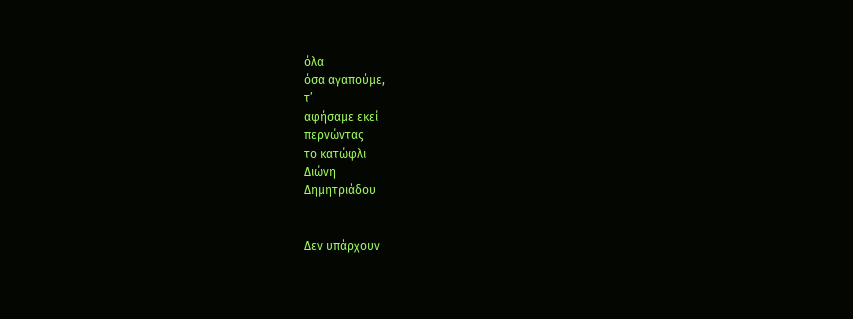όλα
όσα αγαπούμε,
τ’
αφήσαμε εκεί
περνώντας
το κατώφλι
Διώνη
Δημητριάδου


Δεν υπάρχουν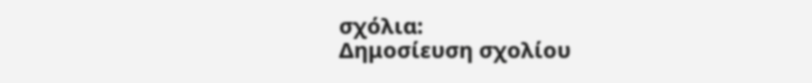σχόλια:
Δημοσίευση σχολίου